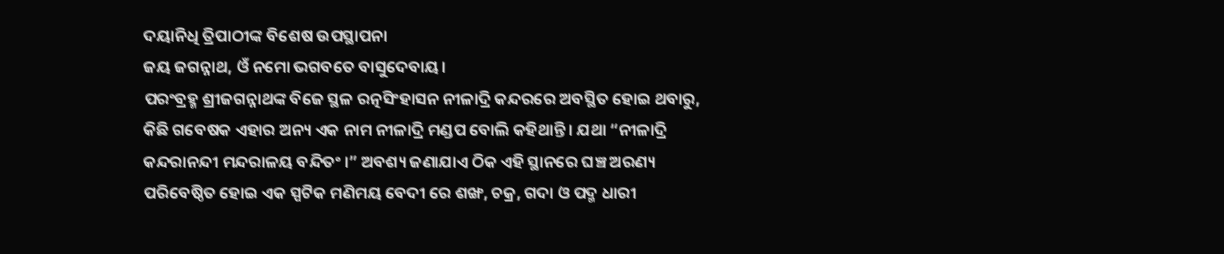ଦୟାନିଧି ତ୍ରିପାଠୀଙ୍କ ବିଶେଷ ଉପସ୍ଥାପନା
ଜୟ ଜଗନ୍ନାଥ, ଓଁ ନମୋ ଭଗବତେ ବାସୁଦେବାୟ।
ପରଂବ୍ରହ୍ମ ଶ୍ରୀଜଗନ୍ନାଥଙ୍କ ବିଜେ ସ୍ଥଳ ରତ୍ନସିଂହାସନ ନୀଳାଦ୍ରି କନ୍ଦରରେ ଅବସ୍ଥିତ ହୋଇ ଥବାରୁ, କିଛି ଗବେଷକ ଏହାର ଅନ୍ୟ ଏକ ନାମ ନୀଳାଦ୍ରି ମଣ୍ଡପ ବୋଲି କହିଥାନ୍ତି। ଯଥା “ନୀଳାଦ୍ରି କନ୍ଦରାନନ୍ଦୀ ମନ୍ଦରାଳୟ ବନ୍ଦିତଂ ।” ଅବଶ୍ୟ ଜଣାଯାଏ ଠିକ ଏହି ସ୍ଥାନରେ ଘଞ୍ଚ ଅରଣ୍ୟ ପରିବେଷ୍ଠିତ ହୋଇ ଏକ ସ୍ପଟିକ ମଣିମୟ ବେଦୀ ରେ ଶଙ୍ଖ, ଚକ୍ର, ଗଦା ଓ ପଦ୍ମ ଧାରୀ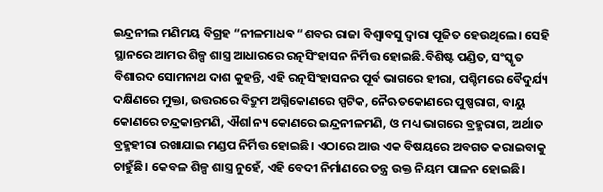ଇନ୍ଦ୍ରନୀଲ ମଣିମୟ ବିଗ୍ରହ “ନୀଳମାଧଵ “ଶବର ରାଜା ବିଶ୍ୱାବସୁ ଦ୍ୱାରା ପୂଜିତ ହେଉଥିଲେ। ସେହି ସ୍ଥାନରେ ଆମର ଶିଳ୍ପ ଶାସ୍ତ୍ର ଆଧାରରେ ରତ୍ନସିଂହାସନ ନିର୍ମିତ୍ତ ହୋଇଛି.ବିଶିଷ୍ଟ ପଣ୍ଡିତ, ସଂସ୍କୃତ ବିଶାରଦ ସୋମନାଥ ଦାଶ କୁହନ୍ତି, ଏହି ରତ୍ନସିଂହାସନର ପୂର୍ବ ଭାଗରେ ହୀରା, ପଶ୍ଚିମରେ ବୈଦୁର୍ଯ୍ୟ ଦକ୍ଷିଣରେ ମୁକ୍ତା, ଉତ୍ତରରେ ବିଦ୍ରୁମ ଅଗ୍ନିକୋଣରେ ସ୍ପଟିକ, ନୈଋତକୋଣରେ ପୁଷ୍ପରାଗ, ବାୟୁ କୋଣରେ ଚନ୍ଦ୍ରକାନ୍ତମଣି, ଐଶlନ୍ୟ କୋଣରେ ଇନ୍ଦ୍ରନୀଳମଣି, ଓ ମଧ୍ୟ ଭାଗରେ ବ୍ରହ୍ମରାଗ, ଅର୍ଥାତ ବ୍ରହ୍ମହୀରା ରଖାଯାଇ ମଣ୍ଡପ ନିର୍ମିତ୍ତ ହୋଇଛି। ଏଠାରେ ଆଉ ଏକ ବିଷୟରେ ଅବଗତ କରାଇବାକୁ ଚାହୁଁଛି। କେବଳ ଶିଳ୍ପ ଶାସ୍ତ୍ର ନୁହେଁ, ଏହି ବେଦୀ ନିର୍ମାଣରେ ତନ୍ତ୍ର ଉକ୍ତ ନିୟମ ପାଳନ ହୋଇଛି।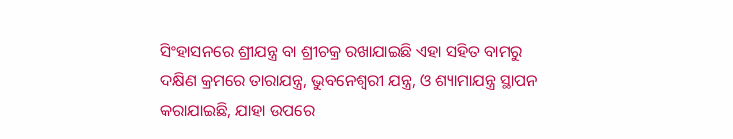ସିଂହାସନରେ ଶ୍ରୀଯନ୍ତ୍ର ବା ଶ୍ରୀଚକ୍ର ରଖାଯାଇଛି ଏହା ସହିତ ବାମରୁ ଦକ୍ଷିଣ କ୍ରମରେ ତାରାଯନ୍ତ୍ର, ଭୁବନେଶ୍ୱରୀ ଯନ୍ତ୍ର, ଓ ଶ୍ୟାମାଯନ୍ତ୍ର ସ୍ଥାପନ କରାଯାଇଛି, ଯାହା ଉପରେ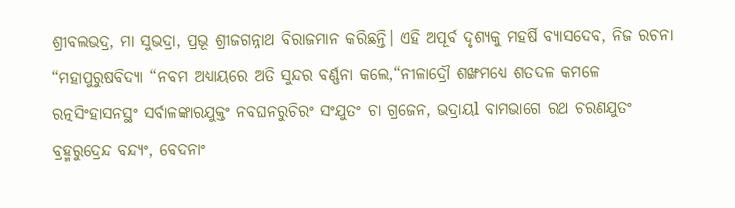ଶ୍ରୀବଲଭଦ୍ର, ମା ସୁଭଦ୍ରା, ପ୍ରଭୂ ଶ୍ରୀଜଗନ୍ନାଥ ବିରାଜମାନ କରିଛନ୍ତି। ଏହି ଅପୂର୍ବ ଦୃଶ୍ୟକୁ ମହର୍ଷି ବ୍ୟାସଦେବ, ନିଜ ରଚନା “ମହାପୁରୁଷବିଦ୍ୟା “ନବମ ଅଧ୍ୟାୟରେ ଅତି ସୁନ୍ଦର ବର୍ଣ୍ଣନା କଲେ,“ନୀଳାଦ୍ରୌ ଶଙ୍ଖମଧ୍ୟେ ଶତଦଳ କମଳେ ରତ୍ନସିଂହାସନସ୍ଥଂ ସର୍ବାଳଙ୍କାରଯୁକ୍ତଂ ନବଘନରୁଚିରଂ ସଂଯୁତଂ ଚା ଗ୍ରଜେନ, ଭଦ୍ରାୟl ବାମଭାଗେ ରଥ ଚରଣଯୁତଂ ବ୍ରହ୍ମରୁଦ୍ରେନ୍ଦ ବନ୍ଦ୍ୟଂ, ବେଦନାଂ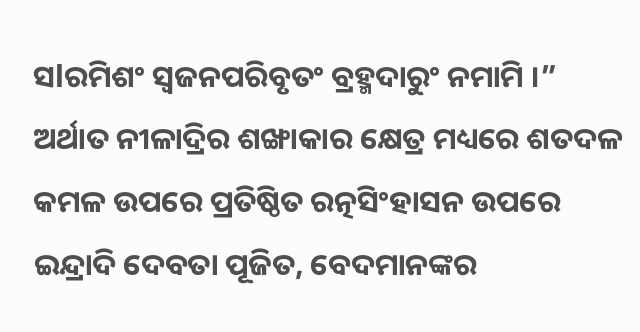ସlରମିଶଂ ସ୍ୱଜନପରିବୃତଂ ବ୍ରହ୍ମଦାରୁଂ ନମାମି ।” ଅର୍ଥାତ ନୀଳାଦ୍ରିର ଶଙ୍ଖାକାର କ୍ଷେତ୍ର ମଧ୍ୟରେ ଶତଦଳ କମଳ ଉପରେ ପ୍ରତିଷ୍ଠିତ ରତ୍ନସିଂହାସନ ଉପରେ ଇନ୍ଦ୍ରାଦି ଦେବତା ପୂଜିତ, ବେଦମାନଙ୍କର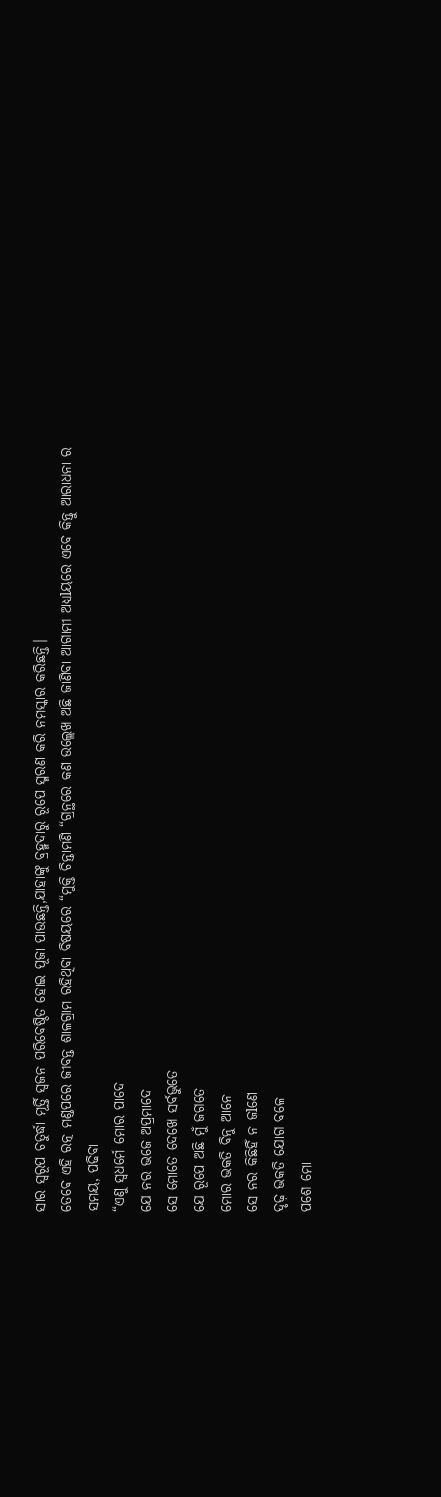ସାର ସ୍ୱରୂପ ଚତୁର୍ଦ୍ଧା ମୂର୍ତ୍ତି ସ୍ୱଜନ ପରିବେଷ୍ଠିତ ହୋଇ ପୂଜା ପାଉଛନ୍ତି,ଯାହାଙ୍କୁ ବ୍ରହ୍ମଦାରୁ ରୂପେ ସ୍ମରଣ କରି ନମସ୍କାର କରିଛନ୍ତି।
ତେଵେ ଏହି ରତ୍ନ ମଣ୍ଡପରେ ଜୀବନ୍ତ ଶାଳଗ୍ରାମ ରହିଥିବା ବିଷୟରେ “ମୁକ୍ତି ଚିନ୍ତାମଣି “ଗ୍ରନ୍ଥରେ କଣ ଉଲ୍ଲେଖ ଅଛି ଜାଣିବା ଆଗାମୀ ଅଧ୍ୟlୟରେ ଏବେ କିନ୍ତୁ ଆରାଧନା ର ସମୟ, ପଢିବା
“ଏଣୁ ସ୍ବଧର୍ମେ ମୋର ପାଦେ
ଯେ ନର ଭଜେ ଅପ୍ରମାଦେ
ସେ ମୋତେ ଦେଖେ ସର୍ବଭୁତେ
ଯେ ରୂପେ ଅଛି ମୁଁ ଜଗତେ
ମୋର ଭକତି ବିନୁ ଆନେ
ସେ ନର କିଛିହିଁ ନ ଜlଣେ
ଦୃଢ଼ ଭକତି ଯୋଗ ବଳେ
ପଶେ ମୋ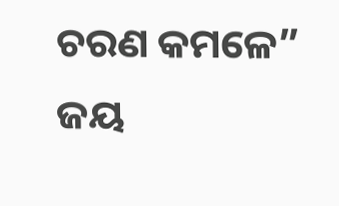ଚରଣ କମଳେ”
ଜୟ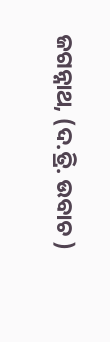ଜଗନ୍ନାଥ, (ଦ.ତ୍ରି. ଉବାଚ )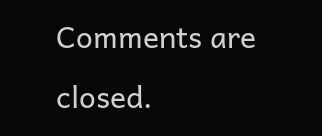Comments are closed.